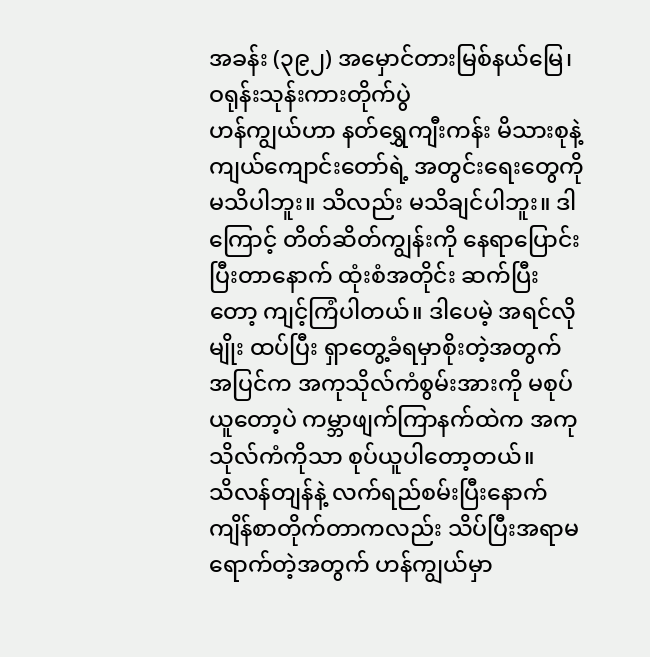အခန်း (၃၉၂) အမှောင်တားမြစ်နယ်မြေ၊ ဝရုန်းသုန်းကားတိုက်ပွဲ
ဟန်ကျွယ်ဟာ နတ်ရွှေကျီးကန်း မိသားစုနဲ့ ကျယ်ကျောင်းတော်ရဲ့ အတွင်းရေးတွေကို မသိပါဘူး။ သိလည်း မသိချင်ပါဘူး။ ဒါကြောင့် တိတ်ဆိတ်ကျွန်းကို နေရာပြောင်းပြီးတာနောက် ထုံးစံအတိုင်း ဆက်ပြီးတော့ ကျင့်ကြံပါတယ်။ ဒါပေမဲ့ အရင်လိုမျိုး ထပ်ပြီး ရှာတွေ့ခံရမှာစိုးတဲ့အတွက် အပြင်က အကုသိုလ်ကံစွမ်းအားကို မစုပ်ယူတော့ပဲ ကမ္ဘာဖျက်ကြာနက်ထဲက အကုသိုလ်ကံကိုသာ စုပ်ယူပါတော့တယ်။
သိလန်တျန်နဲ့ လက်ရည်စမ်းပြီးနောက် ကျိန်စာတိုက်တာကလည်း သိပ်ပြီးအရာမရောက်တဲ့အတွက် ဟန်ကျွယ်မှာ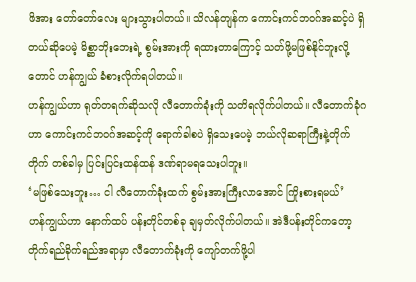ဖိအား တော်တော်လေး များသွားပါတယ်။ သိလန်တျန်က ကောင်းကင်ဘဝဂ်အဆင့်ပဲ ရှိတယ်ဆိုပေမဲ့ မိစ္ဆာဘိုးဘေးရဲ့ စွမ်းအားကို ရထားတာကြောင့် သတ်ဖို့မဖြစ်နိုင်ဘူးလို့တောင် ဟန်ကျွယ် ခံစားလိုက်ရပါတယ်။
ဟန်ကျွယ်ဟာ ရုတ်တရက်ဆိုသလို လီတောက်ခုံးကို သတိရလိုက်ပါတယ်။ လီတောက်ခုံဂဟာ ကောင်းကင်ဘဝဂ်အဆင့်ကို ရောက်ခါစပဲ ရှိသေးပေမဲ့ ဘယ်လိုဆရာကြီးနဲ့တိုက်တိုက် တစ်ခါမှ ပြင်းပြင်းထန်ထန် ဒဏ်ရာမရသေးပါဘူး။
‘မဖြစ်သေးဘူး… ငါ လီတောက်ခုံးထက် စွမ်းအားကြီးလာအောင် ကြိုးစားရမယ်’
ဟန်ကျွယ်ဟာ နောက်ထပ် ပန်းတိုင်တစ်ခု ချမှတ်လိုက်ပါတယ်။ အဲဒီပန်းတိုင်ကတော့ တိုက်ရည်ခိုက်ရည်အရာမှာ လီတောက်ခုံးကို ကျော်တက်ဖို့ပါ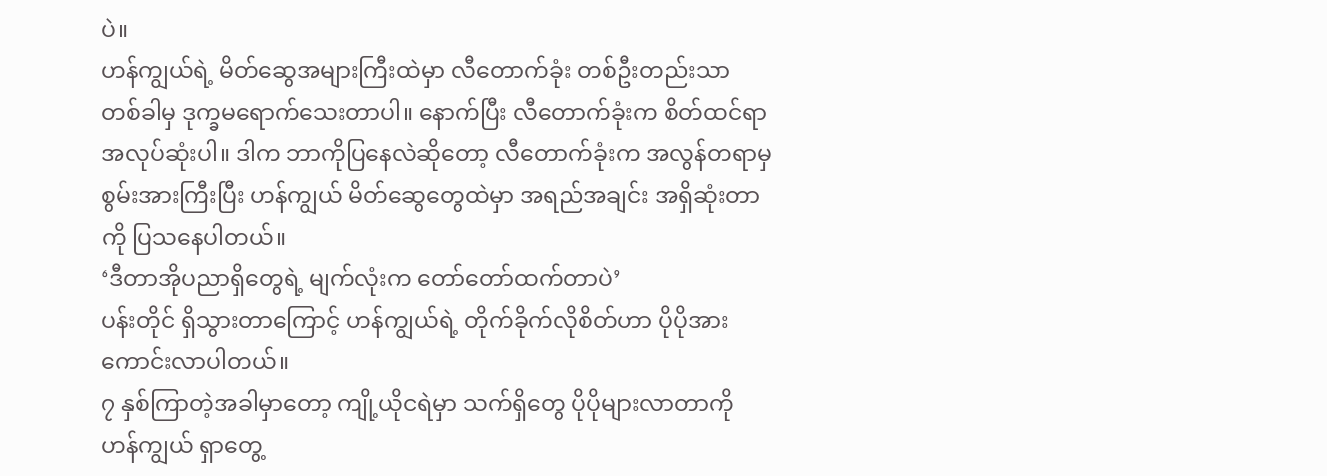ပဲ။
ဟန်ကျွယ်ရဲ့ မိတ်ဆွေအများကြီးထဲမှာ လီတောက်ခုံး တစ်ဦးတည်းသာ တစ်ခါမှ ဒုက္ခမရောက်သေးတာပါ။ နောက်ပြီး လီတောက်ခုံးက စိတ်ထင်ရာ အလုပ်ဆုံးပါ။ ဒါက ဘာကိုပြနေလဲဆိုတော့ လီတောက်ခုံးက အလွန်တရာမှ စွမ်းအားကြီးပြီး ဟန်ကျွယ် မိတ်ဆွေတွေထဲမှာ အရည်အချင်း အရှိဆုံးတာကို ပြသနေပါတယ်။
‘ဒီတာအိုပညာရှိတွေရဲ့ မျက်လုံးက တော်တော်ထက်တာပဲ’
ပန်းတိုင် ရှိသွားတာကြောင့် ဟန်ကျွယ်ရဲ့ တိုက်ခိုက်လိုစိတ်ဟာ ပိုပိုအားကောင်းလာပါတယ်။
၇ နှစ်ကြာတဲ့အခါမှာတော့ ကျို့ယိုငရဲမှာ သက်ရှိတွေ ပိုပိုများလာတာကို ဟန်ကျွယ် ရှာတွေ့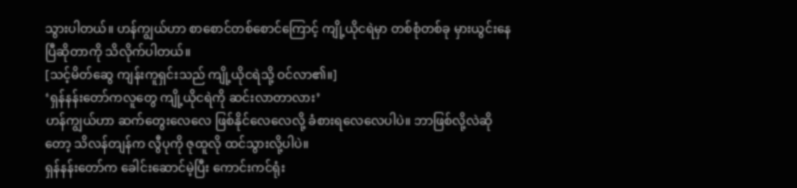သွားပါတယ်။ ဟန်ကျွယ်ဟာ စာစောင်တစ်စောင်ကြောင့် ကျို့ယိုငရဲမှာ တစ်စုံတစ်ခု မှားယွင်းနေပြီဆိုတာကို သိလိုက်ပါတယ်။
[သင့်မိတ်ဆွေ ကျန်းကူရှင်းသည် ကျို့ယိုငရဲသို့ ဝင်လာ၏။]
‘ရှန်နန်းတော်ကလူတွေ ကျို့ယိုငရဲကို ဆင်းလာတာလား’
ဟန်ကျွယ်ဟာ ဆက်တွေးလေလေ ဖြစ်နိုင်လေလေလို့ ခံစားရလေလေပါပဲ။ ဘာဖြစ်လို့လဲဆိုတော့ သိလန်တျန်က လွီပုကို ဇုထူလို ထင်သွားလို့ပါပဲ။
ရှန်နန်းတော်က ခေါင်းဆောင်မဲ့ပြီး ကောင်းကင်ရုံး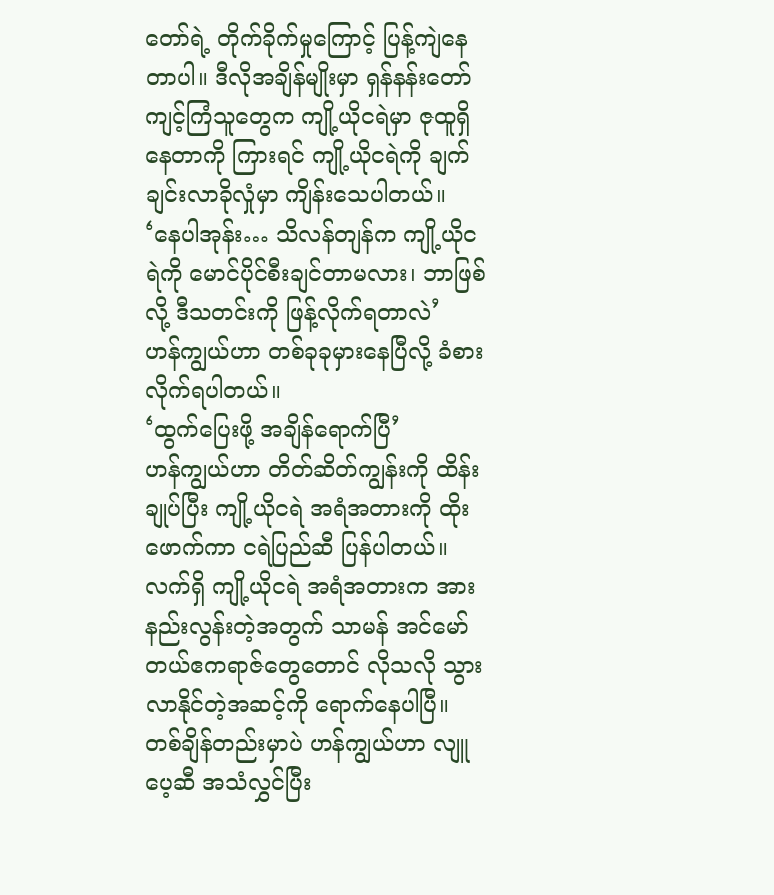တော်ရဲ့ တိုက်ခိုက်မှုကြောင့် ပြန့်ကျဲနေတာပါ။ ဒီလိုအချိန်မျိုးမှာ ရှန်နန်းတော် ကျင့်ကြံသူတွေက ကျို့ယိုငရဲမှာ ဇုထူရှိနေတာကို ကြားရင် ကျို့ယိုငရဲကို ချက်ချင်းလာခိုလှုံမှာ ကျိန်းသေပါတယ်။
‘နေပါအုန်း… သိလန်တျန်က ကျို့ယိုငရဲကို မောင်ပိုင်စီးချင်တာမလား၊ ဘာဖြစ်လို့ ဒီသတင်းကို ဖြန့်လိုက်ရတာလဲ’
ဟန်ကျွယ်ဟာ တစ်ခုခုမှားနေပြီလို့ ခံစားလိုက်ရပါတယ်။
‘ထွက်ပြေးဖို့ အချိန်ရောက်ပြီ’
ဟန်ကျွယ်ဟာ တိတ်ဆိတ်ကျွန်းကို ထိန်းချုပ်ပြီး ကျို့ယိုငရဲ အရံအတားကို ထိုးဖောက်ကာ ငရဲပြည်ဆီ ပြန်ပါတယ်။ လက်ရှိ ကျို့ယိုငရဲ အရံအတားက အားနည်းလွန်းတဲ့အတွက် သာမန် အင်မော်တယ်ဧကရာဇ်တွေတောင် လိုသလို သွားလာနိုင်တဲ့အဆင့်ကို ရောက်နေပါပြီ။
တစ်ချိန်တည်းမှာပဲ ဟန်ကျွယ်ဟာ လျူပေ့ဆီ အသံလွှင်ပြီး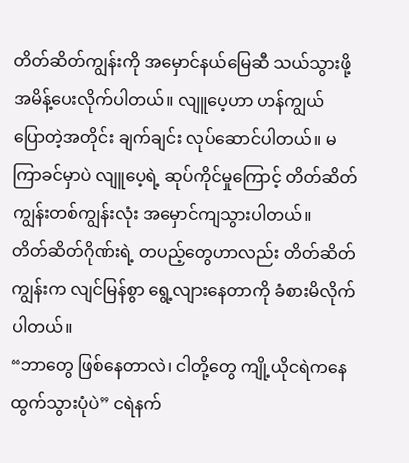တိတ်ဆိတ်ကျွန်းကို အမှောင်နယ်မြေဆီ သယ်သွားဖို့ အမိန့်ပေးလိုက်ပါတယ်။ လျူပေ့ဟာ ဟန်ကျွယ် ပြောတဲ့အတိုင်း ချက်ချင်း လုပ်ဆောင်ပါတယ်။ မကြာခင်မှာပဲ လျူပေ့ရဲ့ ဆုပ်ကိုင်မှုကြောင့် တိတ်ဆိတ်ကျွန်းတစ်ကျွန်းလုံး အမှောင်ကျသွားပါတယ်။
တိတ်ဆိတ်ဂိုဏ်းရဲ့ တပည့်တွေဟာလည်း တိတ်ဆိတ်ကျွန်းက လျင်မြန်စွာ ရွေ့လျားနေတာကို ခံစားမိလိုက်ပါတယ်။
“ဘာတွေ ဖြစ်နေတာလဲ၊ ငါတို့တွေ ကျို့ယိုငရဲကနေ ထွက်သွားပုံပဲ” ငရဲနက်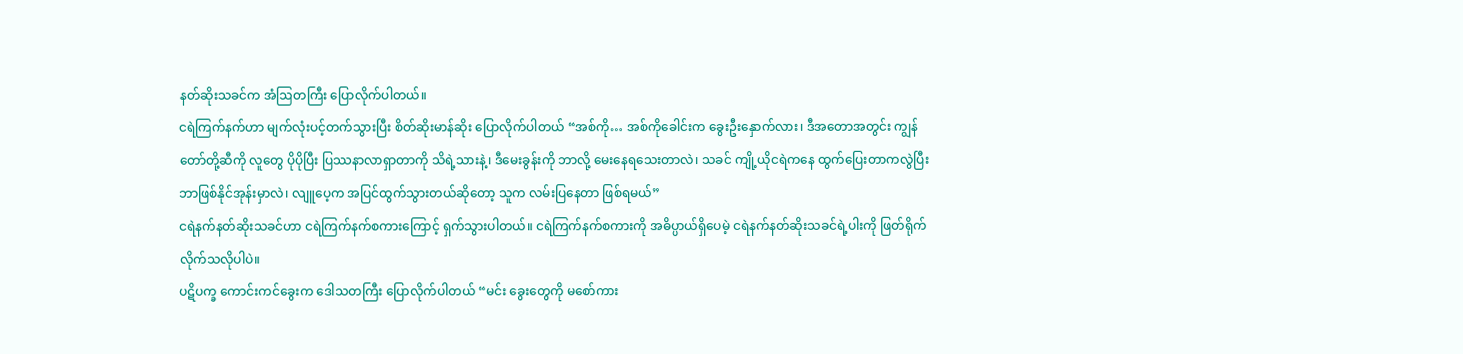နတ်ဆိုးသခင်က အံဩတကြီး ပြောလိုက်ပါတယ်။
ငရဲကြက်နက်ဟာ မျက်လုံးပင့်တက်သွားပြီး စိတ်ဆိုးမာန်ဆိုး ပြောလိုက်ပါတယ် “အစ်ကို… အစ်ကိုခေါင်းက ခွေးဦးနှောက်လား၊ ဒီအတောအတွင်း ကျွန်တော်တို့ဆီကို လူတွေ ပိုပိုပြီး ပြဿနာလာရှာတာကို သိရဲ့သားနဲ့၊ ဒီမေးခွန်းကို ဘာလို့ မေးနေရသေးတာလဲ၊ သခင် ကျို့ယိုငရဲကနေ ထွက်ပြေးတာကလွဲပြီး ဘာဖြစ်နိုင်အုန်းမှာလဲ၊ လျူပေ့က အပြင်ထွက်သွားတယ်ဆိုတော့ သူက လမ်းပြနေတာ ဖြစ်ရမယ်”
ငရဲနက်နတ်ဆိုးသခင်ဟာ ငရဲကြက်နက်စကားကြောင့် ရှက်သွားပါတယ်။ ငရဲကြက်နက်စကားကို အဓိပ္ပာယ်ရှိပေမဲ့ ငရဲနက်နတ်ဆိုးသခင်ရဲ့ပါးကို ဖြတ်ရိုက်လိုက်သလိုပါပဲ။
ပဋိပက္ခ ကောင်းကင်ခွေးက ဒေါသတကြီး ပြောလိုက်ပါတယ် “မင်း ခွေးတွေကို မစော်ကား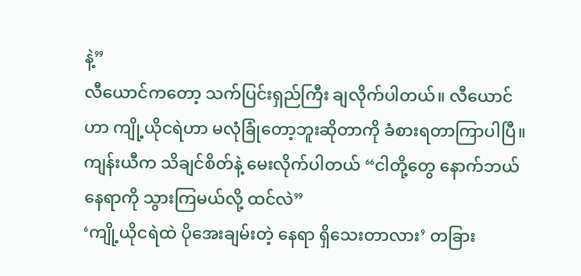နဲ့”
လီယောင်ကတော့ သက်ပြင်းရှည်ကြီး ချလိုက်ပါတယ်။ လီယောင်ဟာ ကျို့ယိုငရဲဟာ မလုံခြုံတော့ဘူးဆိုတာကို ခံစားရတာကြာပါပြီ။
ကျန်းယီက သိချင်စိတ်နဲ့ မေးလိုက်ပါတယ် “ငါတို့တွေ နောက်ဘယ်နေရာကို သွားကြမယ်လို့ ထင်လဲ”
‘ကျို့ယိုငရဲထဲ ပိုအေးချမ်းတဲ့ နေရာ ရှိသေးတာလား’ တခြား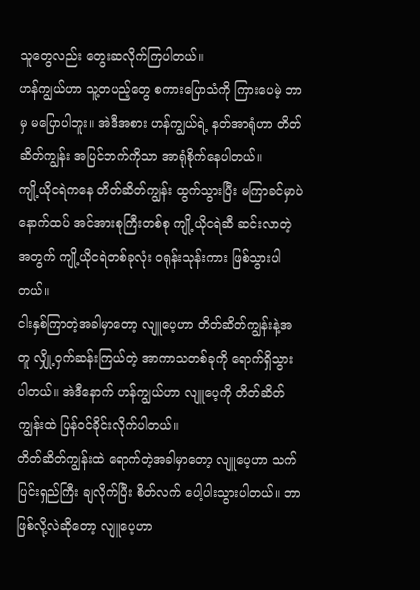သူတွေလည်း တွေးဆလိုက်ကြပါတယ်။
ဟန်ကျွယ်ဟာ သူ့တပည့်တွေ စကားပြောသံကို ကြားပေမဲ့ ဘာမှ မပြောပါဘူး။ အဲဒီအစား ဟန်ကျွယ်ရဲ့ နတ်အာရုံဟာ တိတ်ဆိတ်ကျွန်း အပြင်ဘက်ကိုသာ အာရုံစိုက်နေပါတယ်။
ကျို့ယိုငရဲကနေ တိတ်ဆိတ်ကျွန်း ထွက်သွားပြီး မကြာခင်မှာပဲ နောက်ထပ် အင်အားစုကြီးတစ်စု ကျို့ယိုငရဲဆီ ဆင်းလာတဲ့အတွက် ကျို့ယိုငရဲတစ်ခုလုံး ဝရုန်းသုန်းကား ဖြစ်သွားပါတယ်။
ငါးနှစ်ကြာတဲ့အခါမှာတော့ လျူပေ့ဟာ တိတ်ဆိတ်ကျွန်းနဲ့အတူ လျှို့ဝှက်ဆန်းကြယ်တဲ့ အာကာသတစ်ခုကို ရောက်ရှိသွားပါတယ်။ အဲဒီနောက် ဟန်ကျွယ်ဟာ လျူပေ့ကို တိတ်ဆိတ်ကျွန်းထဲ ပြန်ဝင်ခိုင်းလိုက်ပါတယ်။
တိတ်ဆိတ်ကျွန်းထဲ ရောက်တဲ့အခါမှာတော့ လျူပေ့ဟာ သက်ပြင်းရှည်ကြီး ချလိုက်ပြီး စိတ်လက် ပေါ့ပါးသွားပါတယ်။ ဘာဖြစ်လို့လဲဆိုတော့ လျူပေ့ဟာ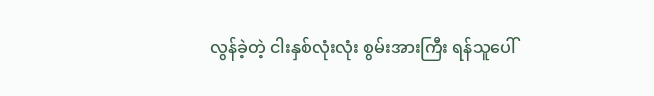လွန်ခဲ့တဲ့ ငါးနှစ်လုံးလုံး စွမ်းအားကြီး ရန်သူပေါ်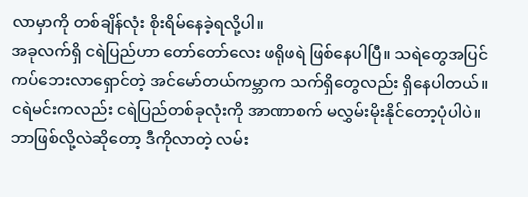လာမှာကို တစ်ချိန်လုံး စိုးရိမ်နေခဲ့ရလို့ပါ။
အခုလက်ရှိ ငရဲပြည်ဟာ တော်တော်လေး ဖရိုဖရဲ ဖြစ်နေပါပြီ။ သရဲတွေအပြင် ကပ်ဘေးလာရှောင်တဲ့ အင်မော်တယ်ကမ္ဘာက သက်ရှိတွေလည်း ရှိနေပါတယ်။ ငရဲမင်းကလည်း ငရဲပြည်တစ်ခုလုံးကို အာဏာစက် မလွှမ်းမိုးနိုင်တော့ပုံပါပဲ။ ဘာဖြစ်လို့လဲဆိုတော့ ဒီကိုလာတဲ့ လမ်း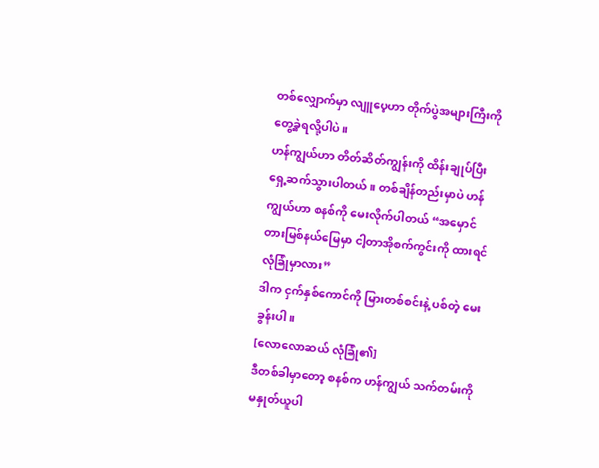တစ်လျှောက်မှာ လျူပေ့ဟာ တိုက်ပွဲအများကြီးကို တွေ့ခဲ့ရလို့ပါပဲ။
ဟန်ကျွယ်ဟာ တိတ်ဆိတ်ကျွန်းကို ထိန်းချုပ်ပြီး ရှေ့ဆက်သွားပါတယ်။ တစ်ချိန်တည်းမှာပဲ ဟန်ကျွယ်ဟာ စနစ်ကို မေးလိုက်ပါတယ် “အမှောင်တားမြစ်နယ်မြေမှာ ငါ့တာအိုစက်ကွင်းကို ထားရင် လုံခြုံမှာလား”
ဒါက ငှက်နှစ်ကောင်ကို မြားတစ်စင်းနဲ့ ပစ်တဲ့ မေးခွန်းပါ။
[လောလောဆယ် လုံခြုံ၏]
ဒီတစ်ခါမှာတော့ စနစ်က ဟန်ကျွယ် သက်တမ်းကို မနှုတ်ယူပါ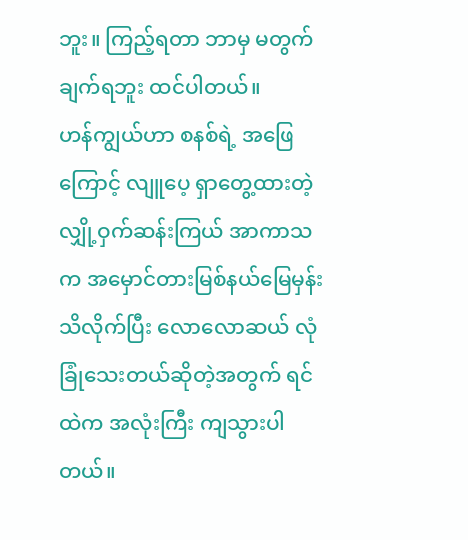ဘူး။ ကြည့်ရတာ ဘာမှ မတွက်ချက်ရဘူး ထင်ပါတယ်။
ဟန်ကျွယ်ဟာ စနစ်ရဲ့ အဖြေကြောင့် လျူပေ့ ရှာတွေ့ထားတဲ့ လျှို့ဝှက်ဆန်းကြယ် အာကာသက အမှောင်တားမြစ်နယ်မြေမှန်း သိလိုက်ပြီး လောလောဆယ် လုံခြုံသေးတယ်ဆိုတဲ့အတွက် ရင်ထဲက အလုံးကြီး ကျသွားပါတယ်။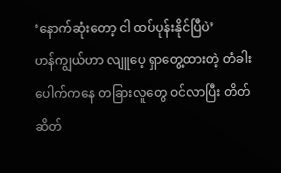‘နောက်ဆုံးတော့ ငါ ထပ်ပုန်းနိုင်ပြီပဲ’
ဟန်ကျွယ်ဟာ လျူပေ့ ရှာတွေ့ထားတဲ့ တံခါးပေါက်ကနေ တခြားလူတွေ ဝင်လာပြီး တိတ်ဆိတ်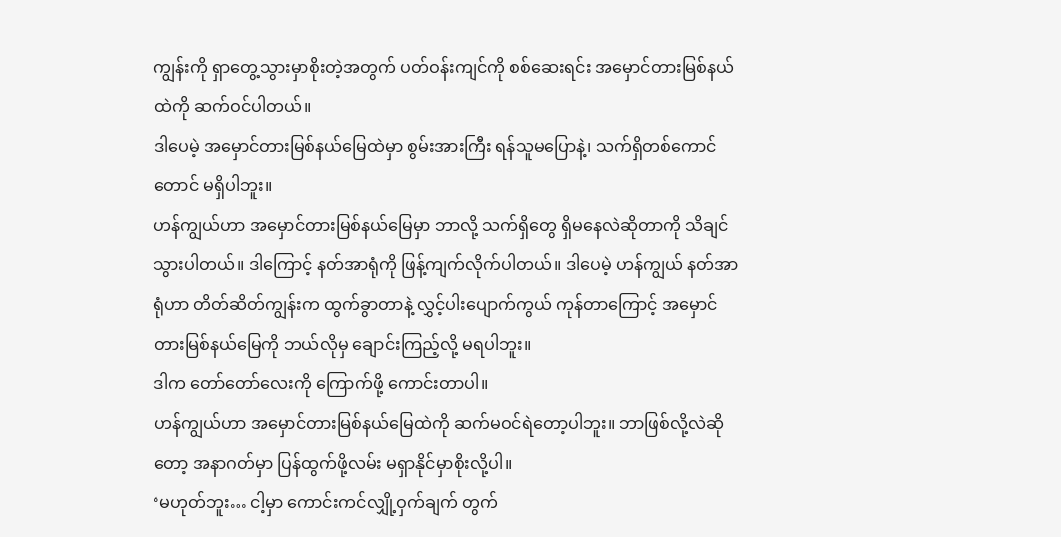ကျွန်းကို ရှာတွေ့သွားမှာစိုးတဲ့အတွက် ပတ်ဝန်းကျင်ကို စစ်ဆေးရင်း အမှောင်တားမြစ်နယ်ထဲကို ဆက်ဝင်ပါတယ်။
ဒါပေမဲ့ အမှောင်တားမြစ်နယ်မြေထဲမှာ စွမ်းအားကြီး ရန်သူမပြောနဲ့၊ သက်ရှိတစ်ကောင်တောင် မရှိပါဘူး။
ဟန်ကျွယ်ဟာ အမှောင်တားမြစ်နယ်မြေမှာ ဘာလို့ သက်ရှိတွေ ရှိမနေလဲဆိုတာကို သိချင်သွားပါတယ်။ ဒါကြောင့် နတ်အာရုံကို ဖြန့်ကျက်လိုက်ပါတယ်။ ဒါပေမဲ့ ဟန်ကျွယ် နတ်အာရုံဟာ တိတ်ဆိတ်ကျွန်းက ထွက်ခွာတာနဲ့ လွှင့်ပါးပျောက်ကွယ် ကုန်တာကြောင့် အမှောင်တားမြစ်နယ်မြေကို ဘယ်လိုမှ ချောင်းကြည့်လို့ မရပါဘူး။
ဒါက တော်တော်လေးကို ကြောက်ဖို့ ကောင်းတာပါ။
ဟန်ကျွယ်ဟာ အမှောင်တားမြစ်နယ်မြေထဲကို ဆက်မဝင်ရဲတော့ပါဘူး။ ဘာဖြစ်လို့လဲဆိုတော့ အနာဂတ်မှာ ပြန်ထွက်ဖို့လမ်း မရှာနိုင်မှာစိုးလို့ပါ။
‘မဟုတ်ဘူး… ငါ့မှာ ကောင်းကင်လျှို့ဝှက်ချက် တွက်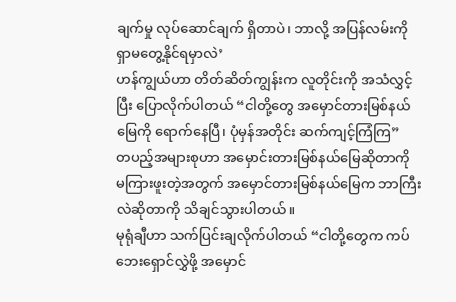ချက်မှု လုပ်ဆောင်ချက် ရှိတာပဲ၊ ဘာလို့ အပြန်လမ်းကို ရှာမတွေ့နိုင်ရမှာလဲ’
ဟန်ကျွယ်ဟာ တိတ်ဆိတ်ကျွန်းက လူတိုင်းကို အသံလွှင့်ပြီး ပြောလိုက်ပါတယ် “ငါတို့တွေ အမှောင်တားမြစ်နယ်မြေကို ရောက်နေပြီ၊ ပုံမှန်အတိုင်း ဆက်ကျင့်ကြံကြ”
တပည့်အများစုဟာ အမှောင်းတားမြစ်နယ်မြေဆိုတာကို မကြားဖူးတဲ့အတွက် အမှောင်တားမြစ်နယ်မြေက ဘာကြီးလဲဆိုတာကို သိချင်သွားပါတယ်။
မုရုံချီဟာ သက်ပြင်းချလိုက်ပါတယ် “ငါတို့တွေက ကပ်ဘေးရှောင်လွှဲဖို့ အမှောင်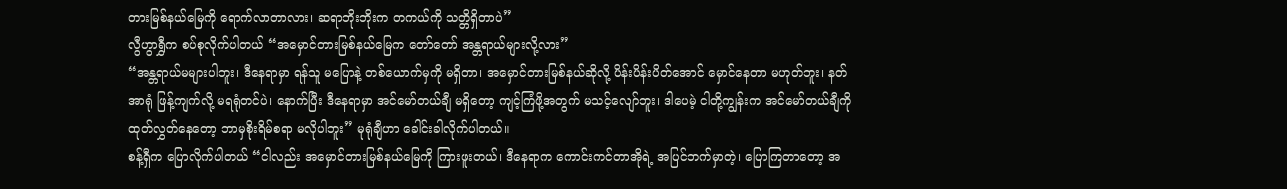တားမြစ်နယ်မြေကို ရောက်လာတာလား၊ ဆရာဘိုးဘိုးက တကယ်ကို သတ္တိရှိတာပဲ”
လွီဟွာရွှီက စပ်စုလိုက်ပါတယ် “အမှောင်တားမြစ်နယ်မြေက တော်တော် အန္တရာယ်များလို့လား”
“အန္တရာယ်မများပါဘူး၊ ဒီနေရာမှာ ရန်သူ မပြောနဲ့ တစ်ယောက်မှကို မရှိတာ၊ အမှောင်တားမြစ်နယ်ဆိုလို့ ပိန်းပိန်းပိတ်အောင် မှောင်နေတာ မဟုတ်ဘူး၊ နတ်အာရုံ ဖြန့်ကျက်လို့ မရရုံတင်ပဲ၊ နောက်ပြီး ဒီနေရာမှာ အင်မော်တယ်ချီ မရှိတော့ ကျင့်ကြံဖို့အတွက် မသင့်လျော်ဘူး၊ ဒါပေမဲ့ ငါတို့ကျွန်းက အင်မော်တယ်ချီကို ထုတ်လွှတ်နေတော့ ဘာမှစိုးရိမ်စရာ မလိုပါဘူး” မုရုံချီဟာ ခေါင်းခါလိုက်ပါတယ်။
စန့်ရှီက ပြောလိုက်ပါတယ် “ငါလည်း အမှောင်တားမြစ်နယ်မြေကို ကြားဖူးတယ်၊ ဒီနေရာက ကောင်းကင်တာအိုရဲ့ အပြင်ဘက်မှာတဲ့၊ ပြောကြတာတော့ အ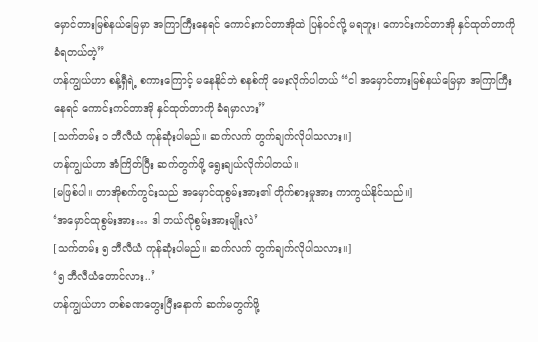မှောင်တားမြစ်နယ်မြေမှာ အကြာကြီးနေရင် ကောင်းကင်တာအိုထဲ ပြန်ဝင်လို့ မရဘူး၊ ကောင်းကင်တာအို နှင်ထုတ်တာကို ခံရတယ်တဲ့”
ဟန်ကျွယ်ဟာ စန့်ရှီရဲ့ စကားကြောင့် မနေနိုင်ဘဲ စနစ်ကို မေးလိုက်ပါတယ် “ငါ အမှောင်တားမြစ်နယ်မြေမှာ အကြာကြီး နေရင် ကောင်းကင်တာအို နှင်ထုတ်တာကို ခံရမှာလား”
[သက်တမ်း ၁ ဘီလီယံ ကုန်ဆုံးပါမည်။ ဆက်လက် တွက်ချက်လိုပါသလား။]
ဟန်ကျွယ်ဟာ အံကြိတ်ပြီး ဆက်တွက်ဖို့ ရွေးချယ်လိုက်ပါတယ်။
[မဖြစ်ပါ။ တာအိုစက်ကွင်းသည် အမှောင်ထုစွမ်းအား၏ တိုက်စားမှုအား ကာကွယ်နိုင်သည်။]
‘အမှောင်ထုစွမ်းအား… ဒါ ဘယ်လိုစွမ်းအားမျိုးလဲ’
[သက်တမ်း ၅ ဘီလီယံ ကုန်ဆုံးပါမည်။ ဆက်လက် တွက်ချက်လိုပါသလား။]
‘၅ ဘီလီယံတောင်လား..’
ဟန်ကျွယ်ဟာ တစ်ခဏတွေးပြီးနောက် ဆက်မတွက်ဖို့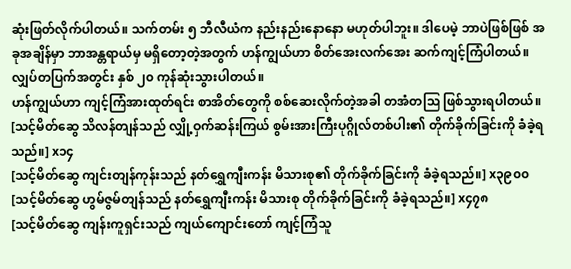ဆုံးဖြတ်လိုက်ပါတယ်။ သက်တမ်း ၅ ဘီလီယံက နည်းနည်းနောနော မဟုတ်ပါဘူး။ ဒါပေမဲ့ ဘာပဲဖြစ်ဖြစ် အခုအချိန်မှာ ဘာအန္တရာယ်မှ မရှိတော့တဲ့အတွက် ဟန်ကျွယ်ဟာ စိတ်အေးလက်အေး ဆက်ကျင့်ကြံပါတယ်။
လျှပ်တပြက်အတွင်း နှစ် ၂၀ ကုန်ဆုံးသွားပါတယ်။
ဟန်ကျွယ်ဟာ ကျင့်ကြံအားထုတ်ရင်း စာအိတ်တွေကို စစ်ဆေးလိုက်တဲ့အခါ တအံတဩ ဖြစ်သွားရပါတယ်။
[သင့်မိတ်ဆွေ သိလန်တျန်သည် လျှို့ဝှက်ဆန်းကြယ် စွမ်းအားကြီးပုဂ္ဂိုလ်တစ်ပါး၏ တိုက်ခိုက်ခြင်းကို ခံခဲ့ရသည်။] x၁၄
[သင့်မိတ်ဆွေ ကျင်းတျန်ကုန်းသည် နတ်ရွှေကျီးကန်း မိသားစု၏ တိုက်ခိုက်ခြင်းကို ခံခဲ့ရသည်။] x၃၉၀၀
[သင့်မိတ်ဆွေ ဟွမ်ဇွမ်တျန်သည် နတ်ရွှေကျီးကန်း မိသားစု တိုက်ခိုက်ခြင်းကို ခံခဲ့ရသည်။] x၄၇၈
[သင့်မိတ်ဆွေ ကျန်းကူရှင်းသည် ကျယ်ကျောင်းတော် ကျင့်ကြံသူ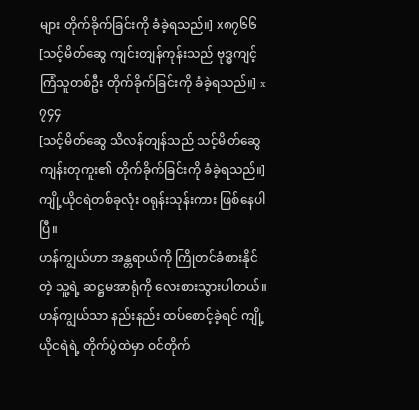များ တိုက်ခိုက်ခြင်းကို ခံခဲ့ရသည်။] x၈၇၆၆
[သင့်မိတ်ဆွေ ကျင်းတျန်ကုန်းသည် ဗုဒ္ဓကျင့်ကြံသူတစ်ဦး တိုက်ခိုက်ခြင်းကို ခံခဲ့ရသည်။] x၇၄၄
[သင့်မိတ်ဆွေ သိလန်တျန်သည် သင့်မိတ်ဆွေ ကျန်းတုကူး၏ တိုက်ခိုက်ခြင်းကို ခံခဲ့ရသည်။]
ကျို့ယိုငရဲတစ်ခုလုံး ဝရုန်းသုန်းကား ဖြစ်နေပါပြီ။
ဟန်ကျွယ်ဟာ အန္တရာယ်ကို ကြိုတင်ခံစားနိုင်တဲ့ သူ့ရဲ့ ဆဋ္ဌမအာရုံကို လေးစားသွားပါတယ်။ ဟန်ကျွယ်သာ နည်းနည်း ထပ်စောင့်ခဲ့ရင် ကျို့ယိုငရဲရဲ့ တိုက်ပွဲထဲမှာ ဝင်တိုက်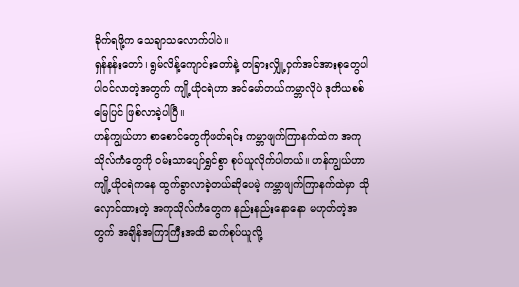ခိုက်ရဖို့က သေချာသလောက်ပါပဲ။
ရှန်နန်းတော်၊ ရွမ်လိန့်ကျောင်းတော်နဲ့ တခြားလျှို့ဝှက်အင်အားစုတွေပါ ပါဝင်လာတဲ့အတွက် ကျို့ယိုငရဲဟာ အင်မော်တယ်ကမ္ဘာလိုပဲ ဒုတိယစစ်မြေပြင် ဖြစ်လာခဲ့ပါပြီ။
ဟန်ကျွယ်ဟာ စာစောင်တွေကိုဖတ်ရင်း ကမ္ဘာဖျက်ကြာနက်ထဲက အကုသိုလ်ကံတွေကို ဝမ်းသာပျော်ရွှင်စွာ စုပ်ယူလိုက်ပါတယ်။ ဟန်ကျွယ်ဟာ ကျို့ယိုငရဲကနေ ထွက်ခွာလာခဲ့တယ်ဆိုပေမဲ့ ကမ္ဘာဖျက်ကြာနက်ထဲမှာ သိုလှောင်ထားတဲ့ အကုသိုလ်ကံတွေက နည်းနည်းနောနော မဟုတ်တဲ့အတွက် အချိန်အကြာကြီးအထိ ဆက်စုပ်ယူလို့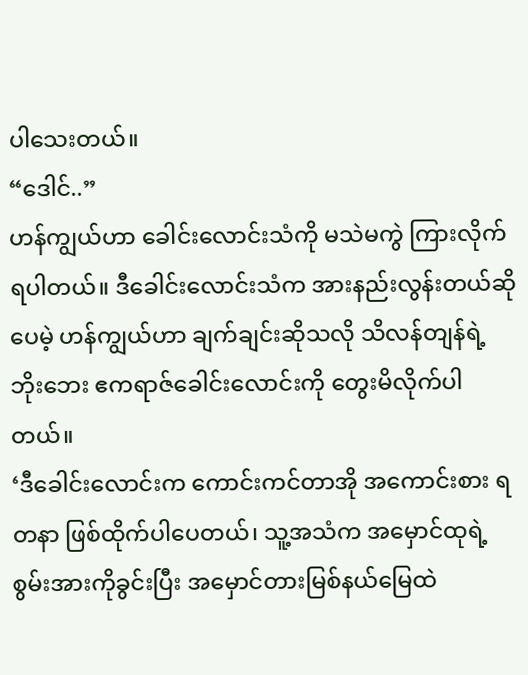ပါသေးတယ်။
“ဒေါင်..”
ဟန်ကျွယ်ဟာ ခေါင်းလောင်းသံကို မသဲမကွဲ ကြားလိုက်ရပါတယ်။ ဒီခေါင်းလောင်းသံက အားနည်းလွန်းတယ်ဆိုပေမဲ့ ဟန်ကျွယ်ဟာ ချက်ချင်းဆိုသလို သိလန်တျန်ရဲ့ ဘိုးဘေး ဧကရာဇ်ခေါင်းလောင်းကို တွေးမိလိုက်ပါတယ်။
‘ဒီခေါင်းလောင်းက ကောင်းကင်တာအို အကောင်းစား ရတနာ ဖြစ်ထိုက်ပါပေတယ်၊ သူ့အသံက အမှောင်ထုရဲ့စွမ်းအားကိုခွင်းပြီး အမှောင်တားမြစ်နယ်မြေထဲ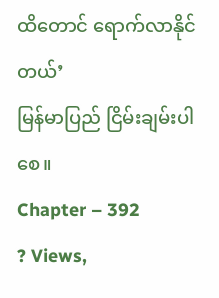ထိတောင် ရောက်လာနိုင်တယ်’
မြန်မာပြည် ငြိမ်းချမ်းပါစေ။
Chapter – 392
? Views,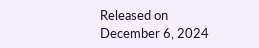Released on December 6, 2024